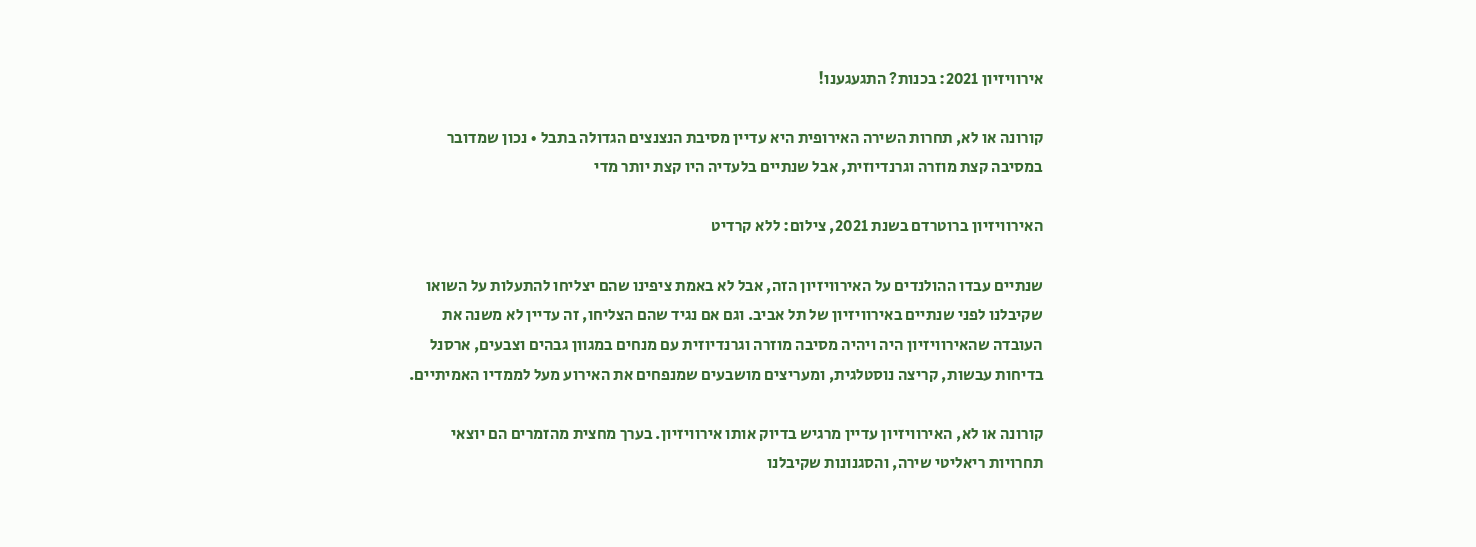אירוויזיון 2021: בכנות? התגעגענו!

קורונה או לא, תחרות השירה האירופית היא עדיין מסיבת הנצנצים הגדולה בתבל • נכון שמדובר במסיבה קצת מוזרה וגרנדיוזית, אבל שנתיים בלעדיה היו קצת יותר מדי

האירוויזיון ברוטרדם בשנת 2021, צילום: ללא קרדיט

שנתיים עבדו ההולנדים על האירוויזיון הזה, אבל לא באמת ציפינו שהם יצליחו להתעלות על השואו שקיבלנו לפני שנתיים באירוויזיון של תל אביב. וגם אם נגיד שהם הצליחו, זה עדיין לא משנה את העובדה שהאירוויזיון היה ויהיה מסיבה מוזרה וגרנדיוזית עם מנחים במגוון גבהים וצבעים, ארסנל בדיחות עבשות, קריצה נוסטלגית, ומעריצים מושבעים שמנפחים את האירוע מעל לממדיו האמיתיים.

קורונה או לא, האירוויזיון עדיין מרגיש בדיוק אותו אירוויזיון. בערך מחצית מהזמרים הם יוצאי תחרויות ריאליטי שירה, והסגנונות שקיבלנו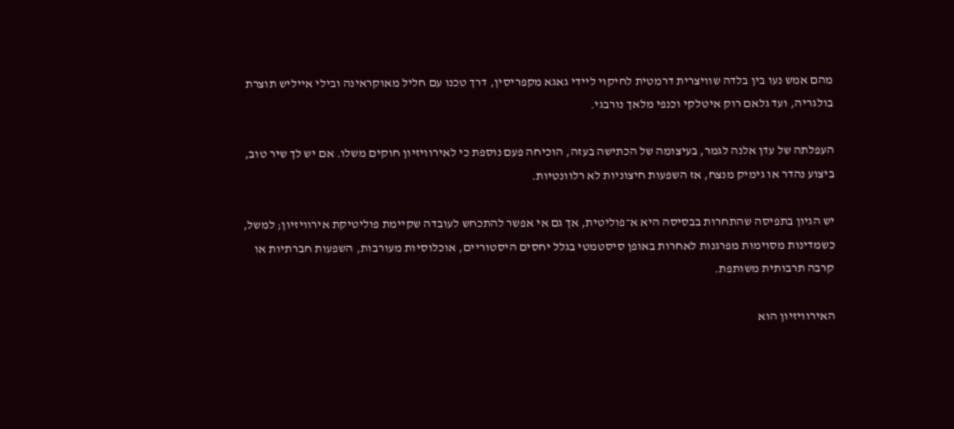מהם אמש נעו בין בלדה שוויצרית דרמטית לחיקוי ליידי גאגא מקפריסין, דרך טכנו עם חליל מאוקראינה ובילי אייליש תוצרת בולגריה, ועד גלאם רוק איטלקי וכנפי מלאך נורבגי.

העפלתה של עדן אלנה לגמר, בעיצומה של הכתישה בעזה, הוכיחה פעם נוספת כי לאירוויזיון חוקים משלו. אם יש לך שיר טוב, ביצוע נהדר או גימיק מנצח, אז השפעות חיצוניות לא רלוונטיות.

יש הגיון בתפיסה שהתחרות בבסיסה היא א־פוליטית, אך גם אי אפשר להתכחש לעובדה שקיימת פוליטיקת אירוויזיון; למשל, כשמדינות מסוימות מפרגנות לאחרות באופן סיסטמטי בגלל יחסים היסטוריים, אוכלוסיות מעורבות, השפעות חברתיות או קרבה תרבותית משותפת.

האירוויזיון הוא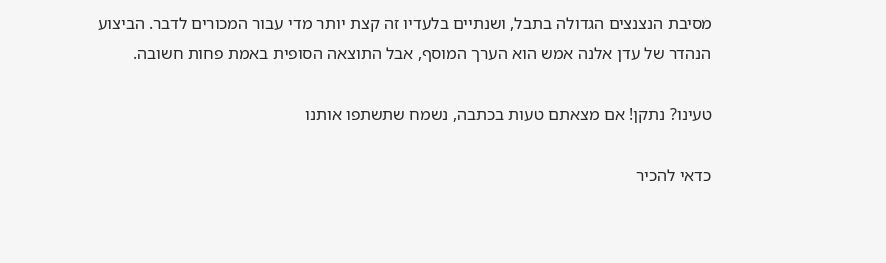מסיבת הנצנצים הגדולה בתבל, ושנתיים בלעדיו זה קצת יותר מדי עבור המכורים לדבר. הביצוע הנהדר של עדן אלנה אמש הוא הערך המוסף, אבל התוצאה הסופית באמת פחות חשובה.

טעינו? נתקן! אם מצאתם טעות בכתבה, נשמח שתשתפו אותנו

כדאי להכיר